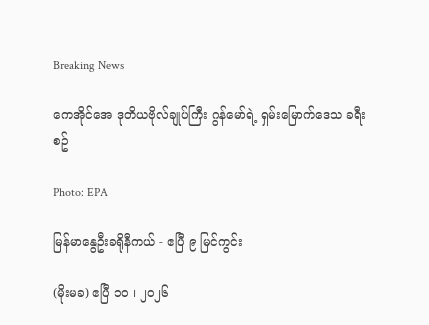Breaking News

ကေအိုင်အေ ဒုတိယဗိုလ်ချုပ်ကြီး ဂွန်မော်ရဲ့ ရှမ်းမြောက်ဒေသ ခရီးစဥ်

Photo: EPA

မြန်မာနွေဦးခရိုနီကယ် - ဧပြီ ၉ မြင်ကွင်း

(မိုးမခ) ဧပြီ ၁၀ ၊ ၂၀၂၆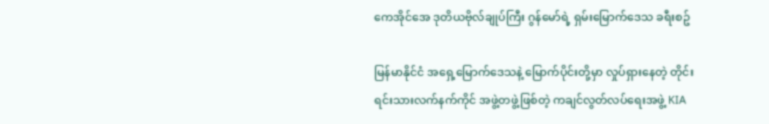ကေအိုင်အေ ဒုတိယဗိုလ်ချုပ်ကြီး ဂွန်မော်ရဲ့ ရှမ်းမြောက်ဒေသ ခရီးစဥ်

မြန်မာနိုင်ငံ အရှေ့မြောက်ဒေသနဲ့ မြောက်ပိုင်းတို့မှာ လှုပ်ရှားနေတဲ့ တိုင်းရင်းသားလက်နက်ကိုင် အဖွဲ့တဖွဲ့ဖြစ်တဲ့ ကချင်လွတ်လပ်ရေးအဖွဲ့ KIA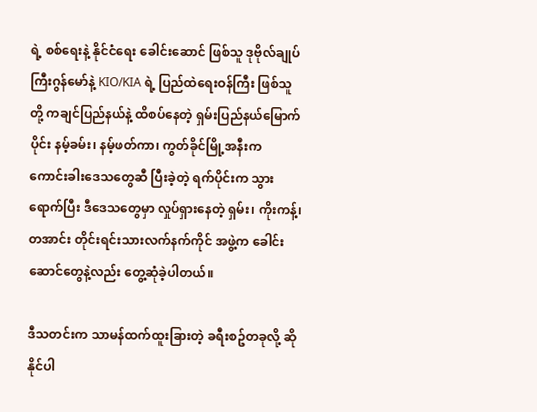ရဲ့ စစ်ရေးနဲ့ နိုင်ငံရေး ခေါင်းဆောင် ဖြစ်သူ ဒုဗိုလ်ချုပ်ကြီးဂွန်မော်နဲ့ KIO/KIA ရဲ့ ပြည်ထဲရေးဝန်ကြီး ဖြစ်သူတို့ ကချင်ပြည်နယ်နဲ့ ထိစပ်နေတဲ့ ရှမ်းပြည်နယ်မြောက်ပိုင်း နမ့်ခမ်း၊ နမ့်ဖတ်ကာ၊ ကွတ်ခိုင်မြို့အနီးက ကောင်းခါးဒေသတွေဆီ ပြီးခဲ့တဲ့ ရက်ပိုင်းက သွားရောက်ပြီး ဒီဒေသတွေမှာ လှုပ်ရှားနေတဲ့ ရှမ်း၊ ကိုးကန့်၊ တအာင်း တိုင်းရင်းသားလက်နက်ကိုင် အဖွဲ့က ခေါင်းဆောင်တွေနဲ့လည်း တွေ့ဆုံခဲ့ပါတယ်။

ဒီသတင်းက သာမန်ထက်ထူးခြားတဲ့ ခရီးစဥ်တခုလို့ ဆိုနိုင်ပါ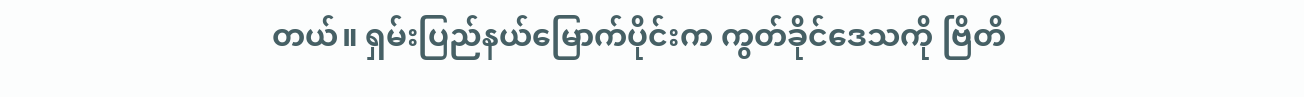တယ်။ ရှမ်းပြည်နယ်မြောက်ပိုင်းက ကွတ်ခိုင်ဒေသကို ဗြိတိ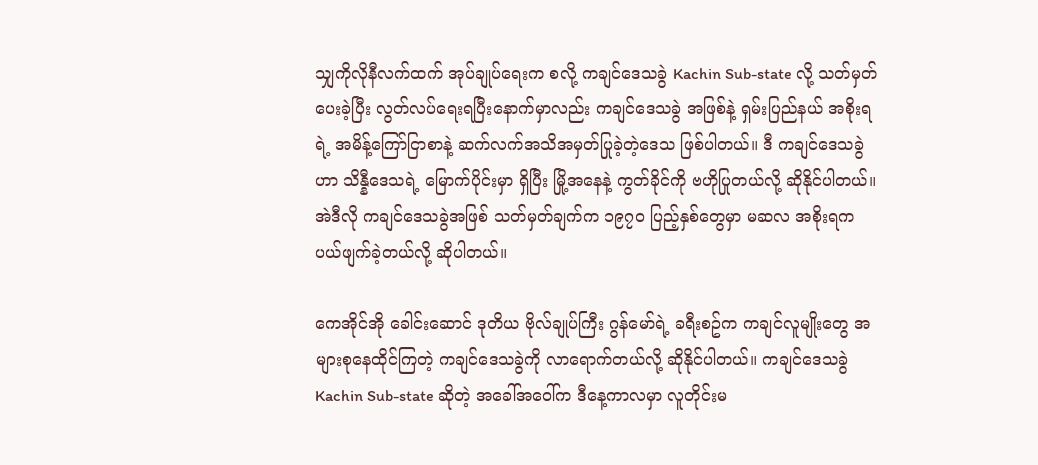သျှကိုလိုနီလက်ထက် အုပ်ချုပ်ရေးက စလို့ ကချင်ဒေသခွဲ Kachin Sub-state လို့ သတ်မှတ်ပေးခဲ့ပြီး လွတ်လပ်ရေးရပြီးနောက်မှာလည်း ကချင်ဒေသခွဲ အဖြစ်နဲ့ ရှမ်းပြည်နယ် အစိုးရရဲ့ အမိန့်ကြော်ငြာစာနဲ့ ဆက်လက်အသိအမှတ်ပြုခဲ့တဲ့ဒေသ ဖြစ်ပါတယ်။ ဒီ ကချင်ဒေသခွဲဟာ သိန္နီဒေသရဲ့ မြောက်ပိုင်းမှာ ရှိပြီး မြို့အနေနဲ့ ကွတ်ခိုင်ကို ဗဟိုပြုတယ်လို့ ဆိုနိုင်ပါတယ်။ အဲဒီလို ကချင်ဒေသခွဲအဖြစ် သတ်မှတ်ချက်က ၁၉၇၀ ပြည့်နှစ်တွေမှာ မဆလ အစိုးရက ပယ်ဖျက်ခဲ့တယ်လို့ ဆိုပါတယ်။

ကေအိုင်အို ခေါင်းဆောင် ဒုတိယ ဗိုလ်ချုပ်ကြီး ဂွန်မော်ရဲ့ ခရီးစဥ်က ကချင်လူမျိုးတွေ အများစုနေထိုင်ကြတဲ့ ကချင်ဒေသခွဲကို လာရောက်တယ်လို့ ဆိုနိုင်ပါတယ်။ ကချင်ဒေသခွဲ Kachin Sub-state ဆိုတဲ့ အခေါ်အဝေါ်က ဒီနေ့ကာလမှာ လူတိုင်းမ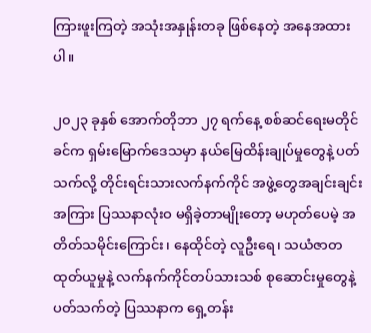ကြားဖူးကြတဲ့ အသုံးအနှုန်းတခု ဖြစ်နေတဲ့ အနေအထားပါ။

၂၀၂၃ ခုနှစ် အောက်တိုဘာ ၂၇ ရက်နေ့ စစ်ဆင်ရေးမတိုင်ခင်က ရှမ်းမြောက်ဒေသမှာ နယ်မြေထိန်းချုပ်မှုတွေနဲ့ ပတ်သက်လို့ တိုင်းရင်းသားလက်နက်ကိုင် အဖွဲ့တွေအချင်းချင်း အကြား ပြဿနာလုံးဝ မရှိခဲ့တာမျိုးတော့ မဟုတ်ပေမဲ့ အတိတ်သမိုင်းကြောင်း၊ နေထိုင်တဲ့ လူဦးရေ၊ သယံဇာတထုတ်ယူမှုနဲ့ လက်နက်ကိုင်တပ်သားသစ် စုဆောင်းမှုတွေနဲ့ ပတ်သက်တဲ့ ပြဿနာက ရှေ့တန်း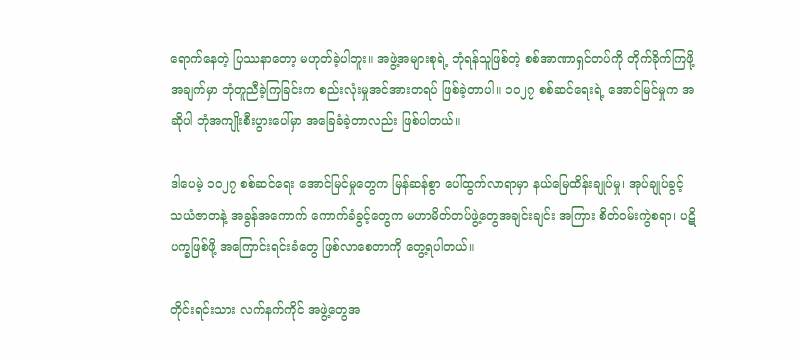ရောက်နေတဲ့ ပြဿနာတော့ မဟုတ်ခဲ့ပါဘူး။ အဖွဲ့အများစုရဲ့ ဘုံရန်သူဖြစ်တဲ့ စစ်အာဏာရှင်တပ်ကို တိုက်ခိုက်ကြဖို့ အချက်မှာ ဘုံတူညီခဲ့ကြခြင်းက စည်းလုံးမှုအင်အားတရပ် ဖြစ်ခဲ့တာပါ။ ၁၀၂၇ စစ်ဆင်ရေးရဲ့ အောင်မြင်မှုက အဆိုပါ ဘုံအကျိုးစီးပွားပေါ်မှာ အခြေခံခဲ့တာလည်း ဖြစ်ပါတယ်။

ဒါပေမဲ့ ၁၀၂၇ စစ်ဆင်ရေး အောင်မြင်မှုတွေက မြန်ဆန်စွာ ပေါ်ထွက်လာရာမှာ နယ်မြေထိန်းချုပ်မှု၊ အုပ်ချုပ်ခွင့် သယံဇာတနဲ့ အခွန်အကောက် ကောက်ခံခွင့်တွေက မဟာမိတ်တပ်ဖွဲ့တွေအချင်းချင်း အကြား စိတ်ဝမ်းကွဲစရာ၊ ပဋိပက္ခဖြစ်ဖို့ အကြောင်းရင်းခံတွေ ဖြစ်လာစေတာကို တွေ့ရပါတယ်။

တိုင်းရင်းသား လက်နက်ကိုင် အဖွဲ့တွေအ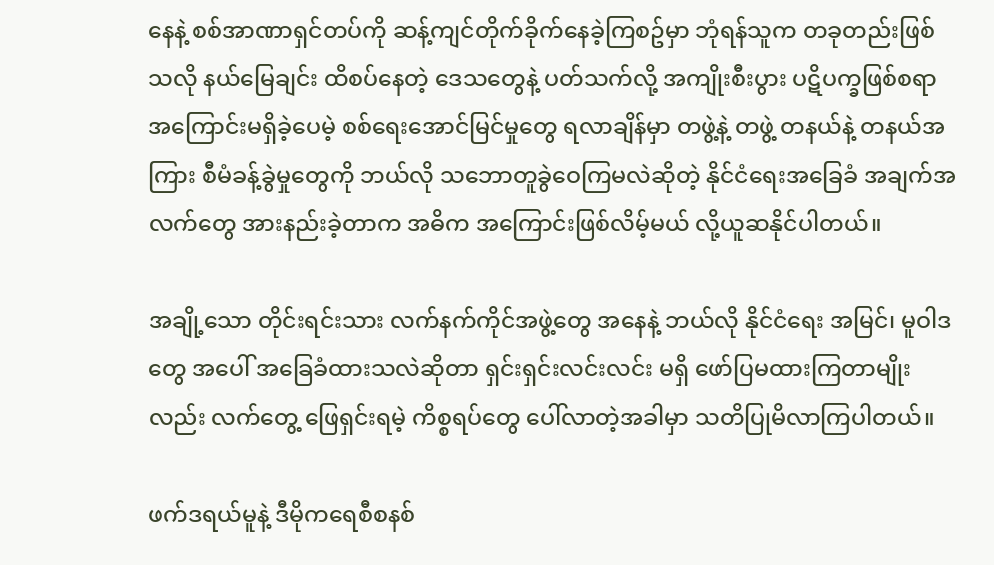နေနဲ့ စစ်အာဏာရှင်တပ်ကို ဆန့်ကျင်တိုက်ခိုက်နေခဲ့ကြစဥ်မှာ ဘုံရန်သူက တခုတည်းဖြစ်သလို နယ်မြေချင်း ထိစပ်နေတဲ့ ဒေသတွေနဲ့ ပတ်သက်လို့ အကျိုးစီးပွား ပဋိပက္ခဖြစ်စရာ အကြောင်းမရှိခဲ့ပေမဲ့ စစ်ရေးအောင်မြင်မှုတွေ ရလာချိန်မှာ တဖွဲ့နဲ့ တဖွဲ့ တနယ်နဲ့ တနယ်အကြား စီမံခန့်ခွဲမှုတွေကို ဘယ်လို သဘောတူခွဲဝေကြမလဲဆိုတဲ့ နိုင်ငံရေးအခြေခံ အချက်အလက်တွေ အားနည်းခဲ့တာက အဓိက အကြောင်းဖြစ်လိမ့်မယ် လို့ယူဆနိုင်ပါတယ်။

အချို့သော တိုင်းရင်းသား လက်နက်ကိုင်အဖွဲ့တွေ အနေနဲ့ ဘယ်လို နိုင်ငံရေး အမြင်၊ မူဝါဒတွေ အပေါ် အခြေခံထားသလဲဆိုတာ ရှင်းရှင်းလင်းလင်း မရှိ ဖော်ပြမထားကြတာမျိုးလည်း လက်တွေ့ ဖြေရှင်းရမဲ့ ကိစ္စရပ်တွေ ပေါ်လာတဲ့အခါမှာ သတိပြုမိလာကြပါတယ်။

ဖက်ဒရယ်မူနဲ့ ဒီမိုကရေစီစနစ်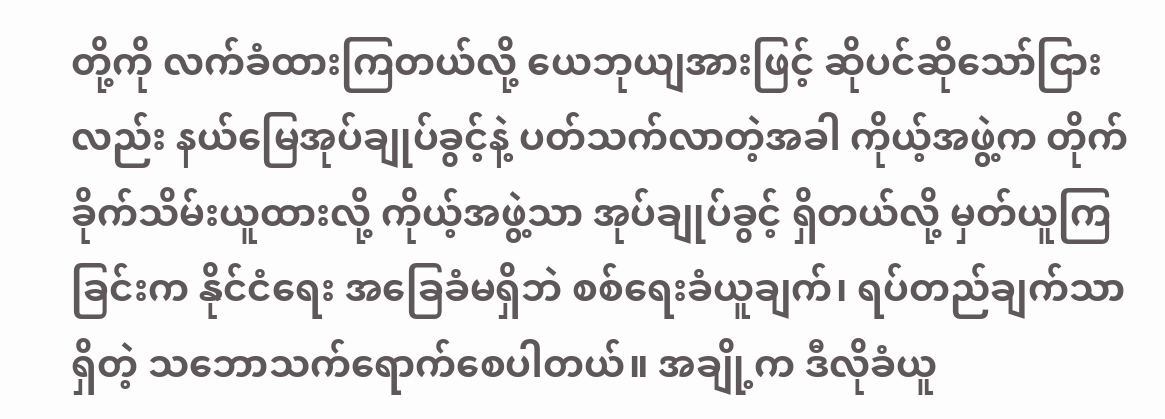တို့ကို လက်ခံထားကြတယ်လို့ ယေဘုယျအားဖြင့် ဆိုပင်ဆိုသော်ငြားလည်း နယ်မြေအုပ်ချုပ်ခွင့်နဲ့ ပတ်သက်လာတဲ့အခါ ကိုယ့်အဖွဲ့က တိုက်ခိုက်သိမ်းယူထားလို့ ကိုယ့်အဖွဲ့သာ အုပ်ချုပ်ခွင့် ရှိတယ်လို့ မှတ်ယူကြခြင်းက နိုင်ငံရေး အခြေခံမရှိဘဲ စစ်ရေးခံယူချက်၊ ရပ်တည်ချက်သာရှိတဲ့ သဘောသက်ရောက်စေပါတယ်။ အချို့က ဒီလိုခံယူ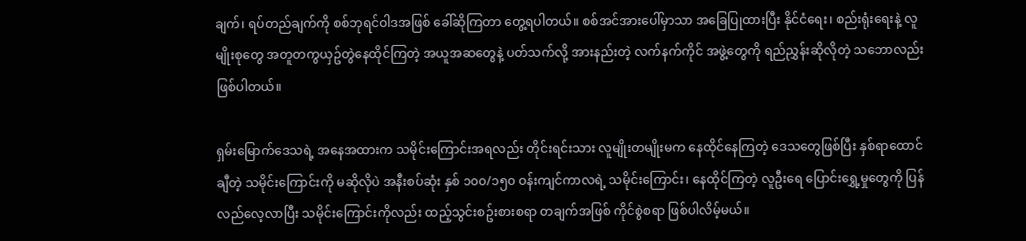ချက်၊ ရပ်တည်ချက်ကို စစ်ဘုရင်ဝါဒအဖြစ် ခေါ်ဆိုကြတာ တွေ့ရပါတယ်။ စစ်အင်အားပေါ်မှာသာ အခြေပြုထားပြီး နိုင်ငံရေး၊ စည်းရုံးရေးနဲ့ လူမျိုးစုတွေ အတူတကွယှဥ်တွဲနေထိုင်ကြတဲ့ အယူအဆတွေနဲ့ ပတ်သက်လို့ အားနည်းတဲ့ လက်နက်ကိုင် အဖွဲ့တွေကို ရည်ညွှန်းဆိုလိုတဲ့ သဘောလည်း ဖြစ်ပါတယ်။

ရှမ်းမြောက်ဒေသရဲ့ အနေအထားက သမိုင်းကြောင်းအရလည်း တိုင်းရင်းသား လူမျိုးတမျိုးမက နေထိုင်နေကြတဲ့ ဒေသတွေဖြစ်ပြီး နှစ်ရာထောင်ချီတဲ့ သမိုင်းကြောင်းကို မဆိုလိုပဲ အနီးစပ်ဆုံး နှစ် ၁၀၀/၁၅၀ ဝန်းကျင်ကာလရဲ့ သမိုင်းကြောင်း၊ နေထိုင်ကြတဲ့ လူဦးရေ ပြောင်းရွှေ့မှုတွေကို ပြန်လည်လေ့လာပြီး သမိုင်းကြောင်းကိုလည်း ထည့်သွင်းစဥ်းစားစရာ တချက်အဖြစ် ကိုင်စွဲစရာ ဖြစ်ပါလိမ့်မယ်။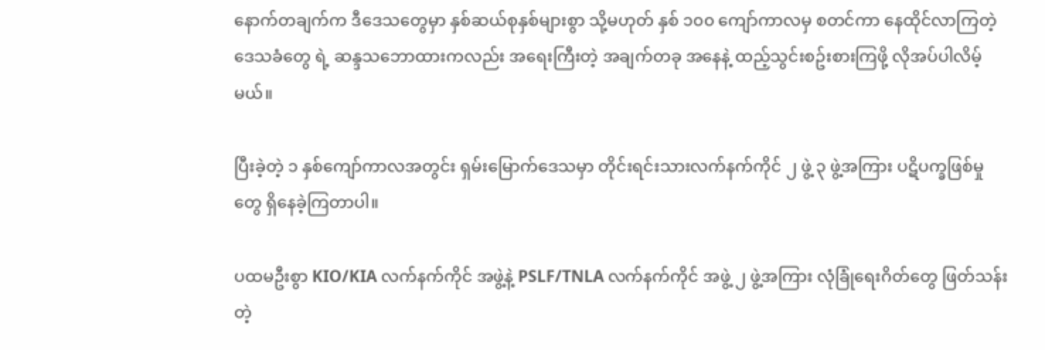နောက်တချက်က ဒီဒေသတွေမှာ နှစ်ဆယ်စုနှစ်များစွာ သို့မဟုတ် နှစ် ၁၀၀ ကျော်ကာလမှ စတင်ကာ နေထိုင်လာကြတဲ့ ဒေသခံတွေ ရဲ့ ဆန္ဒသဘောထားကလည်း အရေးကြီးတဲ့ အချက်တခု အနေနဲ့ ထည့်သွင်းစဥ်းစားကြဖို့ လိုအပ်ပါလိမ့်မယ်။

ပြီးခဲ့တဲ့ ၁ နှစ်ကျော်ကာလအတွင်း ရှမ်းမြောက်ဒေသမှာ တိုင်းရင်းသားလက်နက်ကိုင် ၂ ဖွဲ့ ၃ ဖွဲ့အကြား ပဋိပက္ခဖြစ်မှုတွေ ရှိနေခဲ့ကြတာပါ။

ပထမဦးစွာ KIO/KIA လက်နက်ကိုင် အဖွဲ့နဲ့ PSLF/TNLA လက်နက်ကိုင် အဖွဲ့ ၂ ဖွဲ့အကြား လုံခြုံရေးဂိတ်တွေ ဖြတ်သန်းတဲ့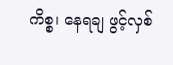ကိစ္စ၊ နေရချ ဖွင့်လှစ်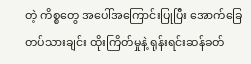တဲ့ ကိစ္စတွေ အပေါ်အကြောင်းပြုပြီး အောက်ခြေတပ်သားချင်း ထိုးကြိတ်မှုနဲ့ ရုန်းရင်းဆန်ခတ်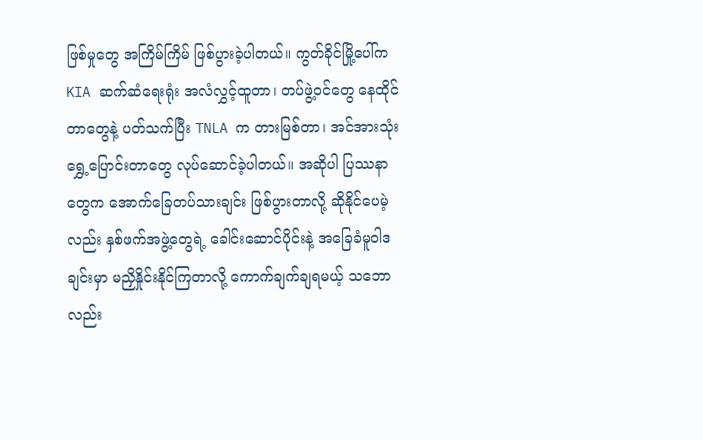ဖြစ်မှုတွေ အကြိမ်ကြိမ် ဖြစ်ပွားခဲ့ပါတယ်။ ကွတ်ခိုင်မြို့ပေါ်က KIA ဆက်ဆံရေးရုံး အလံလွှင့်ထူတာ၊ တပ်ဖွဲ့ဝင်တွေ နေထိုင်တာတွေနဲ့ ပတ်သက်ပြီး TNLA က တားမြစ်တာ၊ အင်အားသုံးရွှေ့ပြောင်းတာတွေ လုပ်ဆောင်ခဲ့ပါတယ်။ အဆိုပါ ပြဿနာတွေက အောက်ခြေတပ်သားချင်း ဖြစ်ပွားတာလို့ ဆိုနိုင်ပေမဲ့လည်း နှစ်ဖက်အဖွဲ့တွေရဲ့ ခေါင်းဆောင်ပိုင်းနဲ့ အခြေခံမူဝါဒချင်းမှာ မညှိနှိုင်းနိုင်ကြတာလို့ ကောက်ချက်ချရမယ့် သဘောလည်း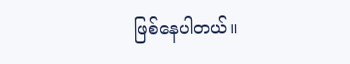ဖြစ်နေပါတယ်။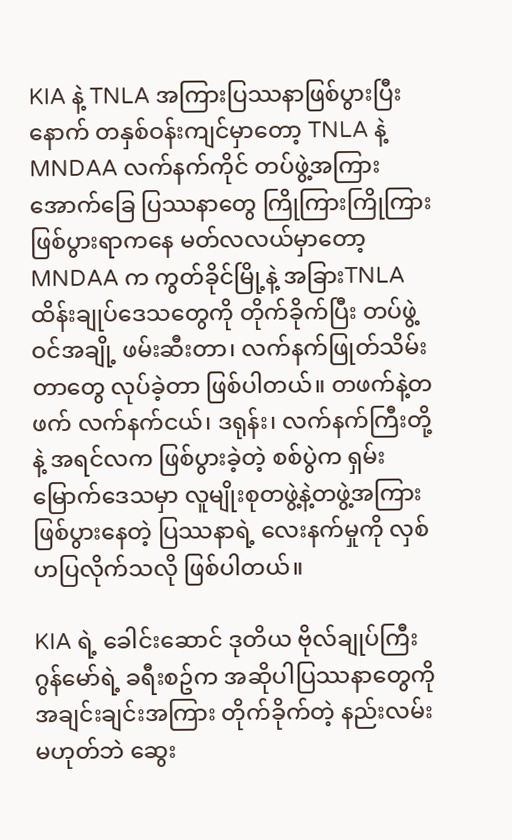KIA နဲ့ TNLA အကြားပြဿနာဖြစ်ပွားပြီးနောက် တနှစ်ဝန်းကျင်မှာတော့ TNLA နဲ့ MNDAA လက်နက်ကိုင် တပ်ဖွဲ့အကြား အောက်ခြေ ပြဿနာတွေ ကြိုကြားကြိုကြား ဖြစ်ပွားရာကနေ မတ်လလယ်မှာတော့ MNDAA က ကွတ်ခိုင်မြို့နဲ့ အခြားTNLA ထိန်းချုပ်ဒေသတွေကို တိုက်ခိုက်ပြီး တပ်ဖွဲ့ဝင်အချို့ ဖမ်းဆီးတာ၊ လက်နက်ဖြုတ်သိမ်းတာတွေ လုပ်ခဲ့တာ ဖြစ်ပါတယ်။ တဖက်နဲ့တဖက် လက်နက်ငယ်၊ ဒရုန်း၊ လက်နက်ကြီးတို့နဲ့ အရင်လက ဖြစ်ပွားခဲ့တဲ့ စစ်ပွဲက ရှမ်းမြောက်ဒေသမှာ လူမျိုးစုတဖွဲ့နဲ့တဖွဲ့အကြား ဖြစ်ပွားနေတဲ့ ပြဿနာရဲ့ လေးနက်မှုကို လှစ်ဟပြလိုက်သလို ဖြစ်ပါတယ်။

KIA ရဲ့ ခေါင်းဆောင် ဒုတိယ ဗိုလ်ချုပ်ကြီး ဂွန်မော်ရဲ့ ခရီးစဥ်က အဆိုပါပြဿနာတွေကို အချင်းချင်းအကြား တိုက်ခိုက်တဲ့ နည်းလမ်းမဟုတ်ဘဲ ဆွေး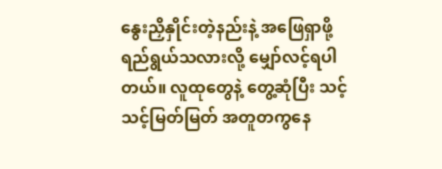နွေးညှိနှိုင်းတဲ့နည်းနဲ့ အဖြေရှာဖို့ ရည်ရွယ်သလားလို့ မျှော်လင့်ရပါတယ်။ လူထုတွေနဲ့ တွေ့ဆုံပြီး သင့်သင့်မြတ်မြတ် အတူတကွနေ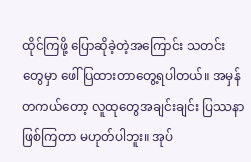ထိုင်ကြဖို့ ပြောဆိုခဲ့တဲ့အကြောင်း သတင်းတွေမှာ ဖေါ်ပြထားတာတွေ့ရပါတယ်။ အမှန်တကယ်တော့ လူထုတွေအချင်းချင်း ပြဿနာ ဖြစ်ကြတာ မဟုတ်ပါဘူး။ အုပ်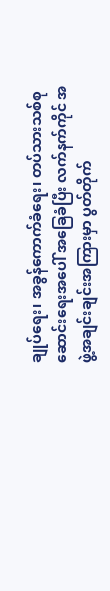ချုပ်ရေး၊ အခွန်ကောက်ခံရေး၊ တပ်သားသစ်စုဆောင်းရေးအပေါ် အခြေခံပြီး လက်နက်ကိုင် အဖွဲ့အချင်းချင်းအကြားမှာ ပွတ်တိုက်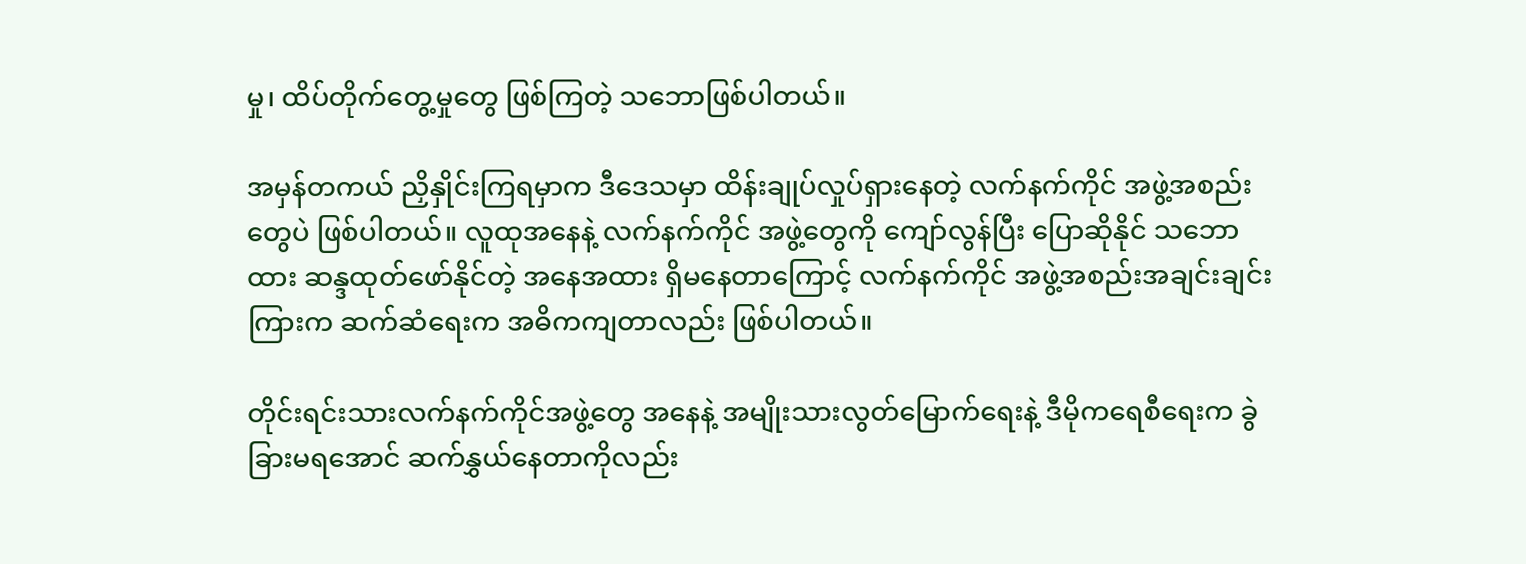မှု၊ ထိပ်တိုက်တွေ့မှုတွေ ဖြစ်ကြတဲ့ သဘောဖြစ်ပါတယ်။

အမှန်တကယ် ညှိနှိုင်းကြရမှာက ဒီဒေသမှာ ထိန်းချုပ်လှုပ်ရှားနေတဲ့ လက်နက်ကိုင် အဖွဲ့အစည်းတွေပဲ ဖြစ်ပါတယ်။ လူထုအနေနဲ့ လက်နက်ကိုင် အဖွဲ့တွေကို ကျော်လွန်ပြီး ပြောဆိုနိုင် သဘောထား ဆန္ဒထုတ်ဖော်နိုင်တဲ့ အနေအထား ရှိမနေတာကြောင့် လက်နက်ကိုင် အဖွဲ့အစည်းအချင်းချင်းကြားက ဆက်ဆံရေးက အဓိကကျတာလည်း ဖြစ်ပါတယ်။

တိုင်းရင်းသားလက်နက်ကိုင်အဖွဲ့တွေ အနေနဲ့ အမျိုးသားလွတ်မြောက်ရေးနဲ့ ဒီမိုကရေစီရေးက ခွဲခြားမရအောင် ဆက်နွှယ်နေတာကိုလည်း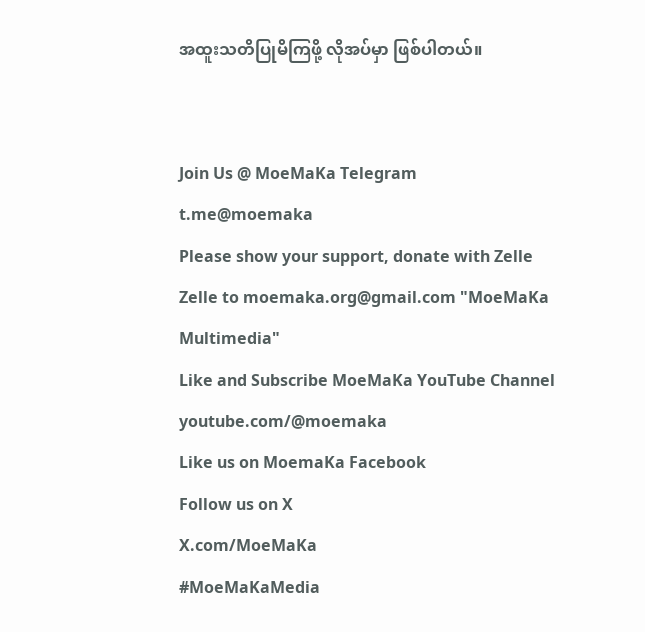အထူးသတိပြုမိကြဖို့ လိုအပ်မှာ ဖြစ်ပါတယ်။


Join Us @ MoeMaKa Telegram
t.me@moemaka
Please show your support, donate with Zelle
Zelle to moemaka.org@gmail.com "MoeMaKa Multimedia"
Like and Subscribe MoeMaKa YouTube Channel
youtube.com/@moemaka
Like us on MoemaKa Facebook
Follow us on X
X.com/MoeMaKa
#MoeMaKaMedia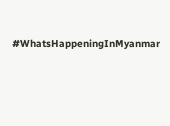#WhatsHappeningInMyanmar